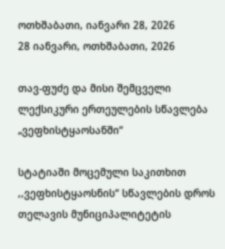ოთხშაბათი, იანვარი 28, 2026
28 იანვარი, ოთხშაბათი, 2026

თავ-ფუძე და მისი შემცველი ლექსიკური ერთეულების სწავლება „ვეფხისტყაოსანში“

სტატიაში მოცემული საკითხით ,,ვეფხისტყაოსნის“ სწავლების დროს თელავის მუნიციპალიტეტის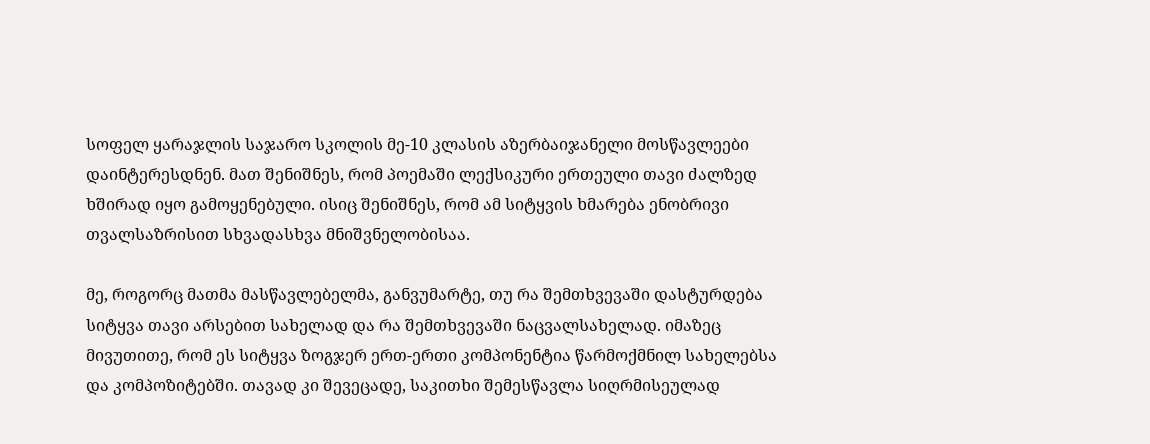სოფელ ყარაჯლის საჯარო სკოლის მე-10 კლასის აზერბაიჯანელი მოსწავლეები დაინტერესდნენ. მათ შენიშნეს, რომ პოემაში ლექსიკური ერთეული თავი ძალზედ ხშირად იყო გამოყენებული. ისიც შენიშნეს, რომ ამ სიტყვის ხმარება ენობრივი თვალსაზრისით სხვადასხვა მნიშვნელობისაა.

მე, როგორც მათმა მასწავლებელმა, განვუმარტე, თუ რა შემთხვევაში დასტურდება სიტყვა თავი არსებით სახელად და რა შემთხვევაში ნაცვალსახელად. იმაზეც მივუთითე, რომ ეს სიტყვა ზოგჯერ ერთ-ერთი კომპონენტია წარმოქმნილ სახელებსა და კომპოზიტებში. თავად კი შევეცადე, საკითხი შემესწავლა სიღრმისეულად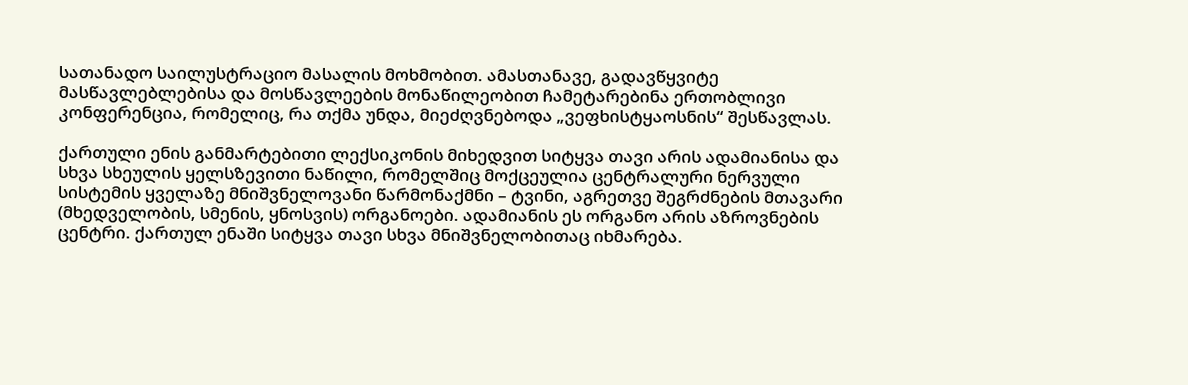სათანადო საილუსტრაციო მასალის მოხმობით. ამასთანავე, გადავწყვიტე მასწავლებლებისა და მოსწავლეების მონაწილეობით ჩამეტარებინა ერთობლივი კონფერენცია, რომელიც, რა თქმა უნდა, მიეძღვნებოდა „ვეფხისტყაოსნის“ შესწავლას.

ქართული ენის განმარტებითი ლექსიკონის მიხედვით სიტყვა თავი არის ადამიანისა და სხვა სხეულის ყელსზევითი ნაწილი, რომელშიც მოქცეულია ცენტრალური ნერვული სისტემის ყველაზე მნიშვნელოვანი წარმონაქმნი – ტვინი, აგრეთვე შეგრძნების მთავარი (მხედველობის, სმენის, ყნოსვის) ორგანოები. ადამიანის ეს ორგანო არის აზროვნების ცენტრი. ქართულ ენაში სიტყვა თავი სხვა მნიშვნელობითაც იხმარება.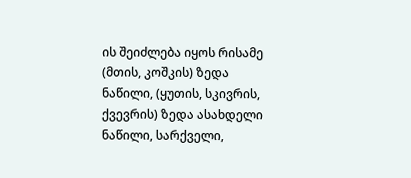ის შეიძლება იყოს რისამე (მთის, კოშკის) ზედა ნაწილი, (ყუთის, სკივრის, ქვევრის) ზედა ასახდელი ნაწილი, სარქველი,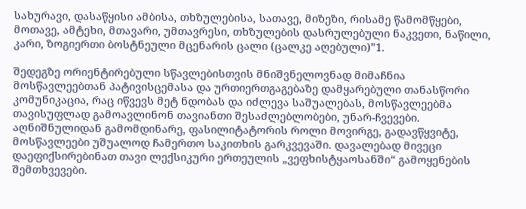სახურავი, დასაწყისი ამბისა, თხზულებისა, სათავე, მიზეზი, რისამე წამომწყები, მოთავე, ამტეხი, მთავარი, უმთავრესი, თხზულების დასრულებული ნაკვეთი, ნაწილი, კარი, ზოგიერთი ბოსტნეული მცენარის ცალი (ცალკე აღებული)”1.

შედეგზე ორიენტირებული სწავლებისთვის მნიშვნელოვნად მიმაჩნია მოსწავლეებთან პატივისცემასა და ურთიერთგაგებაზე დამყარებული თანასწორი კომუნიკაცია, რაც იწვევს მეტ ნდობას და იძლევა საშუალებას, მოსწავლეებმა თავისუფლად გამოავლინონ თავიანთი შესაძლებლობები, უნარ-ჩვევები. აღნიშნულიდან გამომდინარე, ფასილიტატორის როლი მოვირგე, გადავწყვიტე, მოსწავლეები უშუალოდ ჩამერთო საკითხის გარკვევაში. დავალებად მივეცი დაეფიქსირებინათ თავი ლექსიკური ერთეულის „ვეფხისტყაოსანში“ გამოყენების შემთხვევები.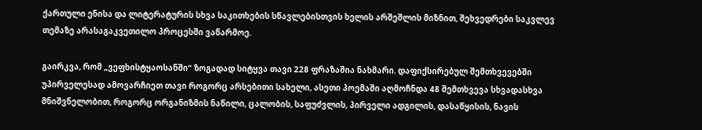ქართული ენისა და ლიტერატურის სხვა საკითხების სწავლებისთვის ხელის არშეშლის მიზნით, შეხვედრები საკვლევ თემაზე არასაგაკვეთილო პროცესში ვაწარმოე.

გაირკვა, რომ „ვეფხისტყაოსანში“ ზოგადად სიტყვა თავი 228 ფრაზაშია ნახმარი. დაფიქსირებულ შემთხვევებში უპირველესად ამოვარჩიეთ თავი როგორც არსებითი სახელი, ასეთი პოემაში აღმოჩნდა 48 შემთხვევა სხვადასხვა მნიშვნელობით, როგორც ორგანიზმის ნაწილი, ცალობის, საფუძვლის, პირველი ადგილის, დასაწყისის, ნავის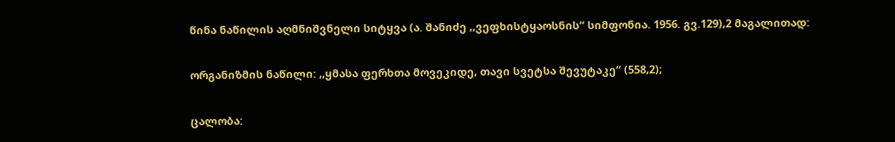წინა ნაწილის აღმნიშვნელი სიტყვა (ა. შანიძე ,,ვეფხისტყაოსნის“ სიმფონია. 1956. გვ.129),2 მაგალითად:

ორგანიზმის ნაწილი: ,,ყმასა ფერხთა მოვეკიდე, თავი სვეტსა შევუტაკე“ (558,2);

ცალობა: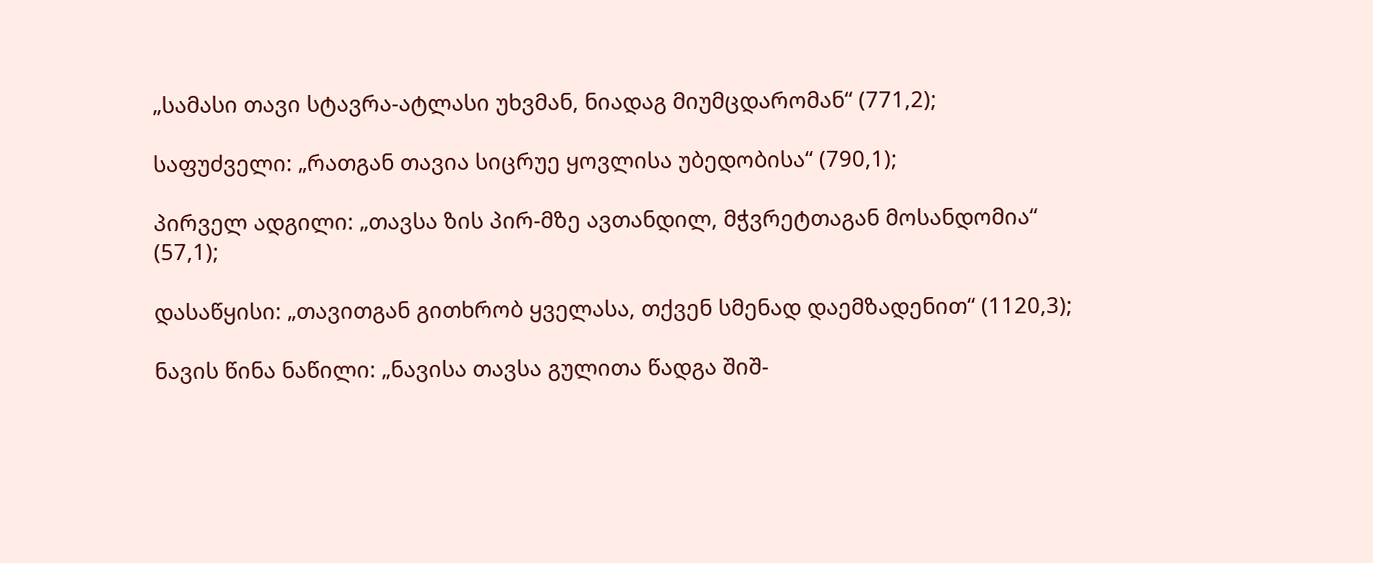„სამასი თავი სტავრა-ატლასი უხვმან, ნიადაგ მიუმცდარომან“ (771,2);

საფუძველი: „რათგან თავია სიცრუე ყოვლისა უბედობისა“ (790,1);

პირველ ადგილი: „თავსა ზის პირ-მზე ავთანდილ, მჭვრეტთაგან მოსანდომია“ (57,1);

დასაწყისი: „თავითგან გითხრობ ყველასა, თქვენ სმენად დაემზადენით“ (1120,3);

ნავის წინა ნაწილი: „ნავისა თავსა გულითა წადგა შიშ-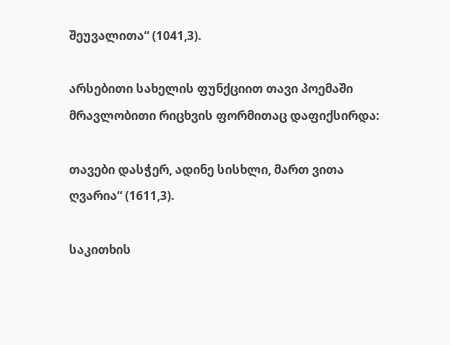შეუვალითა“ (1041,3).

არსებითი სახელის ფუნქციით თავი პოემაში მრავლობითი რიცხვის ფორმითაც დაფიქსირდა:

თავები დასჭერ, ადინე სისხლი, მართ ვითა ღვარია“ (1611,3).

საკითხის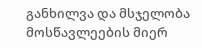განხილვა და მსჯელობა მოსწავლეების მიერ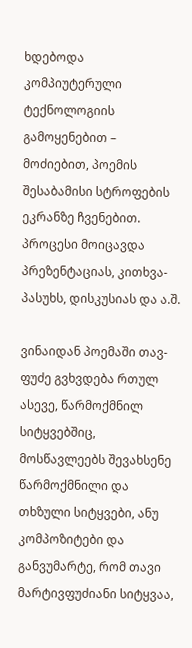ხდებოდა კომპიუტერული ტექნოლოგიის გამოყენებით – მოძიებით, პოემის შესაბამისი სტროფების ეკრანზე ჩვენებით. პროცესი მოიცავდა პრეზენტაციას, კითხვა-პასუხს, დისკუსიას და ა.შ.

ვინაიდან პოემაში თავ-ფუძე გვხვდება რთულ ასევე, წარმოქმნილ სიტყვებშიც, მოსწავლეებს შევახსენე წარმოქმნილი და თხზული სიტყვები, ანუ კომპოზიტები და განვუმარტე, რომ თავი მარტივფუძიანი სიტყვაა,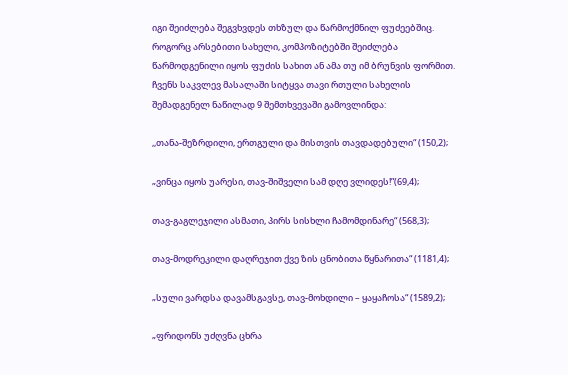იგი შეიძლება შეგვხვდეს თხზულ და წარმოქმნილ ფუძეებშიც. როგორც არსებითი სახელი, კომპოზიტებში შეიძლება წარმოდგენილი იყოს ფუძის სახით ან ამა თუ იმ ბრუნვის ფორმით. ჩვენს საკვლევ მასალაში სიტყვა თავი რთული სახელის შემადგენელ ნაწილად 9 შემთხვევაში გამოვლინდა:

,,თანა-შეზრდილი, ერთგული და მისთვის თავდადებული“ (150,2);

„ვინცა იყოს უარესი, თავ-შიშველი სამ დღე ვლიდეს!”(69,4);

თავ-გაგლეჯილი ასმათი, პირს სისხლი ჩამომდინარე“ (568,3);

თავ-მოდრეკილი დაღრეჯით ქვე ზის ცნობითა წყნარითა“ (1181,4);

„სული ვარდსა დავამსგავსე, თავ-მოხდილი – ყაყაჩოსა“ (1589,2);

„ფრიდონს უძღვნა ცხრა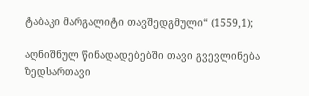ტაბაკი მარგალიტი თავშედგმული“ (1559,1);

აღნიშნულ წინადადებებში თავი გვევლინება ზედსართავი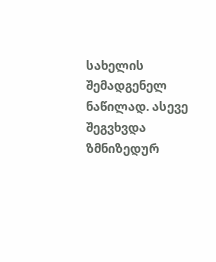სახელის შემადგენელ ნაწილად. ასევე შეგვხვდა ზმნიზედურ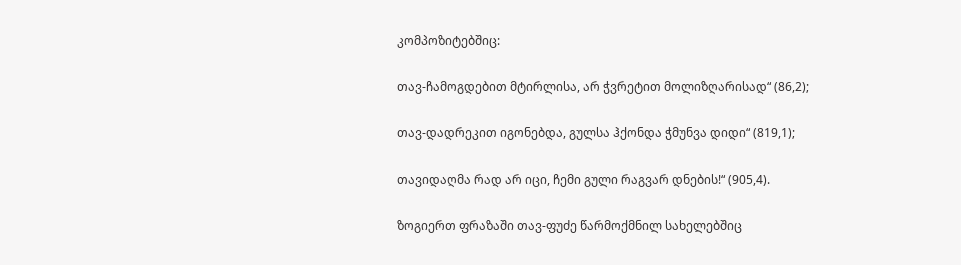კომპოზიტებშიც:

თავ-ჩამოგდებით მტირლისა, არ ჭვრეტით მოლიზღარისად“ (86,2);

თავ-დადრეკით იგონებდა, გულსა ჰქონდა ჭმუნვა დიდი“ (819,1);

თავიდაღმა რად არ იცი, ჩემი გული რაგვარ დნების!“ (905,4).

ზოგიერთ ფრაზაში თავ-ფუძე წარმოქმნილ სახელებშიც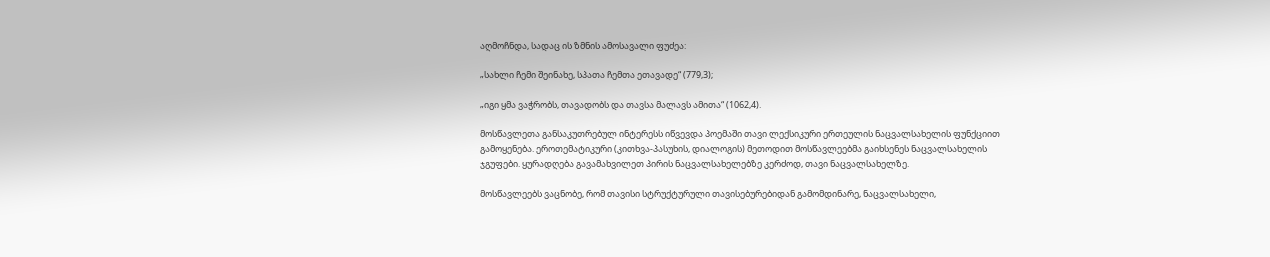აღმოჩნდა, სადაც ის ზმნის ამოსავალი ფუძეა:

„სახლი ჩემი შეინახე, სპათა ჩემთა ეთავადე“ (779,3);

„იგი ყმა ვაჭრობს, თავადობს და თავსა მალავს ამითა“ (1062,4).

მოსწავლეთა განსაკუთრებულ ინტერესს იწვევდა პოემაში თავი ლექსიკური ერთეულის ნაცვალსახელის ფუნქციით გამოყენება. ეროთემატიკური (კითხვა-პასუხის, დიალოგის) მეთოდით მოსწავლეებმა გაიხსენეს ნაცვალსახელის ჯგუფები. ყურადღება გავამახვილეთ პირის ნაცვალსახელებზე კერძოდ, თავი ნაცვალსახელზე.

მოსწავლეებს ვაცნობე, რომ თავისი სტრუქტურული თავისებურებიდან გამომდინარე, ნაცვალსახელი,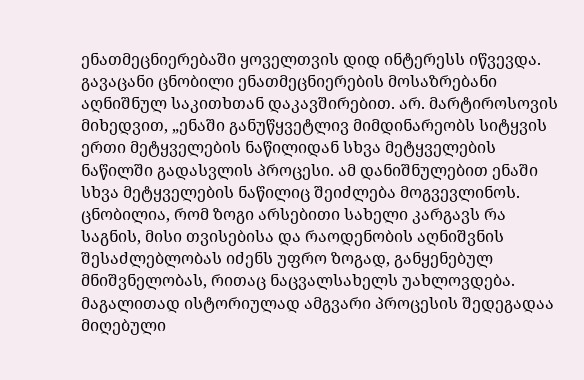ენათმეცნიერებაში ყოველთვის დიდ ინტერესს იწვევდა. გავაცანი ცნობილი ენათმეცნიერების მოსაზრებანი აღნიშნულ საკითხთან დაკავშირებით. არ. მარტიროსოვის მიხედვით, „ენაში განუწყვეტლივ მიმდინარეობს სიტყვის ერთი მეტყველების ნაწილიდან სხვა მეტყველების ნაწილში გადასვლის პროცესი. ამ დანიშნულებით ენაში სხვა მეტყველების ნაწილიც შეიძლება მოგვევლინოს. ცნობილია, რომ ზოგი არსებითი სახელი კარგავს რა საგნის, მისი თვისებისა და რაოდენობის აღნიშვნის შესაძლებლობას იძენს უფრო ზოგად, განყენებულ მნიშვნელობას, რითაც ნაცვალსახელს უახლოვდება. მაგალითად ისტორიულად ამგვარი პროცესის შედეგადაა მიღებული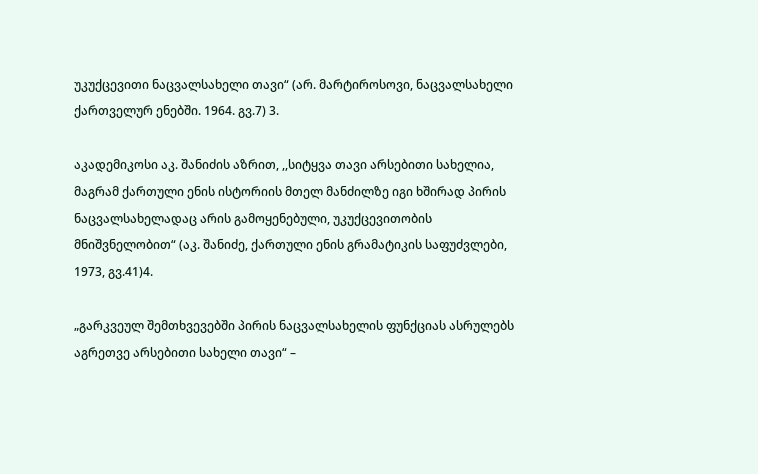უკუქცევითი ნაცვალსახელი თავი“ (არ. მარტიროსოვი, ნაცვალსახელი ქართველურ ენებში. 1964. გვ.7) 3.

აკადემიკოსი აკ. შანიძის აზრით, ,,სიტყვა თავი არსებითი სახელია, მაგრამ ქართული ენის ისტორიის მთელ მანძილზე იგი ხშირად პირის ნაცვალსახელადაც არის გამოყენებული, უკუქცევითობის მნიშვნელობით“ (აკ. შანიძე, ქართული ენის გრამატიკის საფუძვლები, 1973, გვ.41)4.

„გარკვეულ შემთხვევებში პირის ნაცვალსახელის ფუნქციას ასრულებს აგრეთვე არსებითი სახელი თავი“ –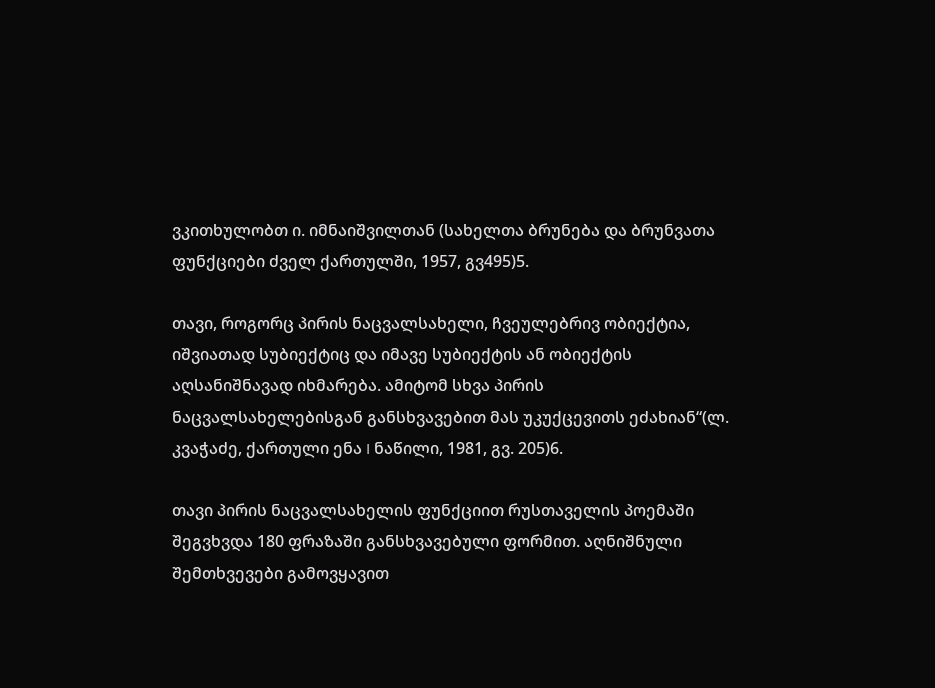ვკითხულობთ ი. იმნაიშვილთან (სახელთა ბრუნება და ბრუნვათა ფუნქციები ძველ ქართულში, 1957, გვ495)5.

თავი, როგორც პირის ნაცვალსახელი, ჩვეულებრივ ობიექტია, იშვიათად სუბიექტიც და იმავე სუბიექტის ან ობიექტის აღსანიშნავად იხმარება. ამიტომ სხვა პირის ნაცვალსახელებისგან განსხვავებით მას უკუქცევითს ეძახიან“(ლ. კვაჭაძე, ქართული ენა I ნაწილი, 1981, გვ. 205)6.

თავი პირის ნაცვალსახელის ფუნქციით რუსთაველის პოემაში შეგვხვდა 180 ფრაზაში განსხვავებული ფორმით. აღნიშნული შემთხვევები გამოვყავით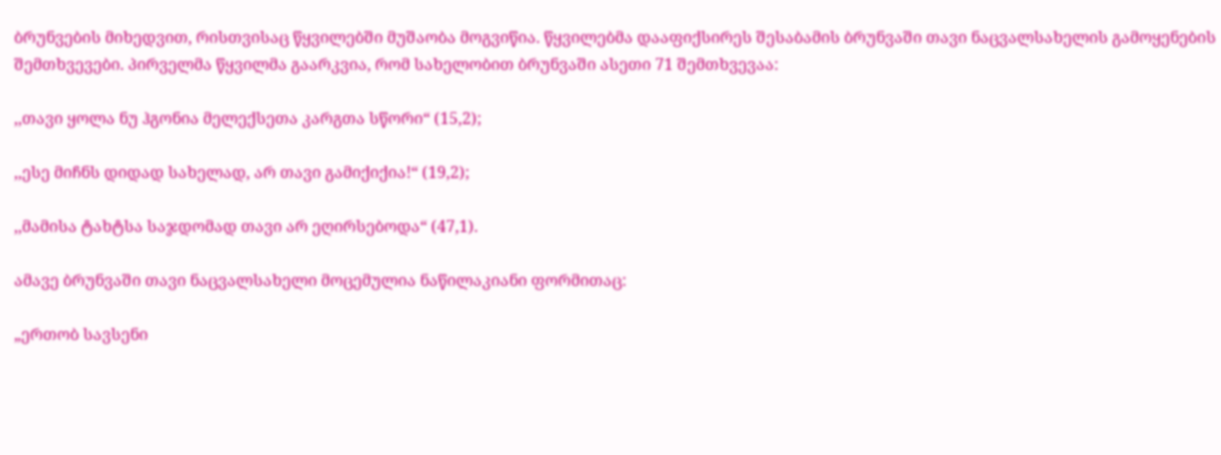ბრუნვების მიხედვით, რისთვისაც წყვილებში მუშაობა მოგვიწია. წყვილებმა დააფიქსირეს შესაბამის ბრუნვაში თავი ნაცვალსახელის გამოყენების შემთხვევები. პირველმა წყვილმა გაარკვია, რომ სახელობით ბრუნვაში ასეთი 71 შემთხვევაა:

,,თავი ყოლა ნუ ჰგონია მელექსეთა კარგთა სწორი“ (15,2);

,,ესე მიჩნს დიდად სახელად, არ თავი გამიქიქია!“ (19,2);

,,მამისა ტახტსა საჯდომად თავი არ ეღირსებოდა“ (47,1).

ამავე ბრუნვაში თავი ნაცვალსახელი მოცემულია ნაწილაკიანი ფორმითაც:

„ერთობ სავსენი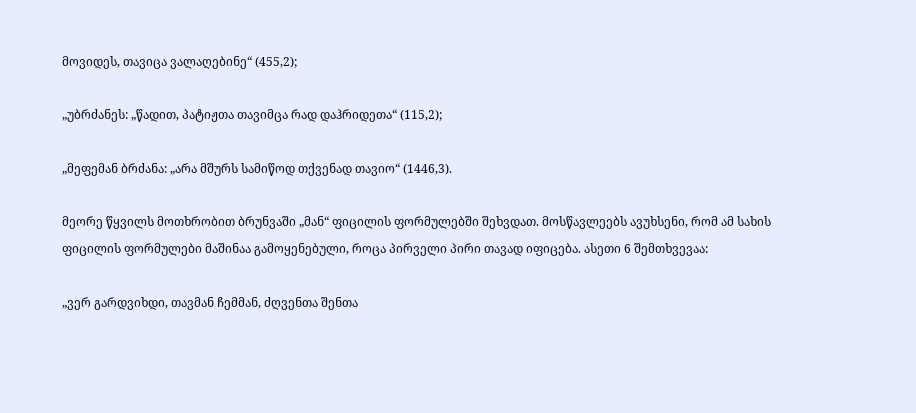მოვიდეს, თავიცა ვალაღებინე“ (455,2);

„უბრძანეს: „წადით, პატიჟთა თავიმცა რად დაჰრიდეთა“ (115,2);

„მეფემან ბრძანა: „არა მშურს სამიწოდ თქვენად თავიო“ (1446,3).

მეორე წყვილს მოთხრობით ბრუნვაში „მან“ ფიცილის ფორმულებში შეხვდათ. მოსწავლეებს ავუხსენი, რომ ამ სახის ფიცილის ფორმულები მაშინაა გამოყენებული, როცა პირველი პირი თავად იფიცება. ასეთი 6 შემთხვევაა:

„ვერ გარდვიხდი, თავმან ჩემმან, ძღვენთა შენთა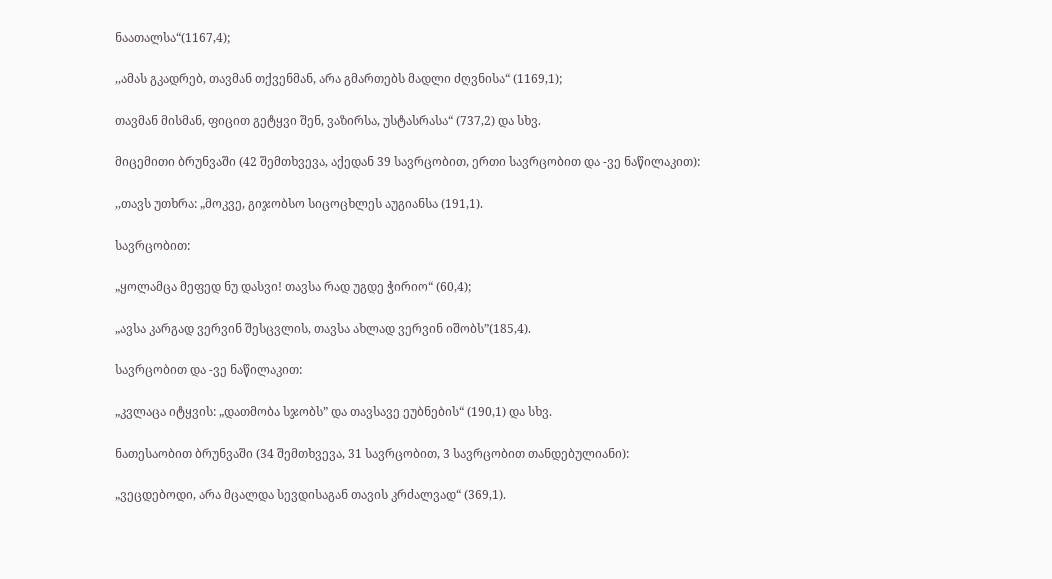ნაათალსა“(1167,4);

,,ამას გკადრებ, თავმან თქვენმან, არა გმართებს მადლი ძღვნისა“ (1169,1);

თავმან მისმან, ფიცით გეტყვი შენ, ვაზირსა, უსტასრასა“ (737,2) და სხვ.

მიცემითი ბრუნვაში (42 შემთხვევა, აქედან 39 სავრცობით, ერთი სავრცობით და -ვე ნაწილაკით):

,,თავს უთხრა: „მოკვე, გიჯობსო სიცოცხლეს აუგიანსა (191,1).

სავრცობით:

„ყოლამცა მეფედ ნუ დასვი! თავსა რად უგდე ჭირიო“ (60,4);

„ავსა კარგად ვერვინ შესცვლის, თავსა ახლად ვერვინ იშობს”(185,4).

სავრცობით და -ვე ნაწილაკით:

„კვლაცა იტყვის: „დათმობა სჯობს” და თავსავე ეუბნების“ (190,1) და სხვ.

ნათესაობით ბრუნვაში (34 შემთხვევა, 31 სავრცობით, 3 სავრცობით თანდებულიანი):

„ვეცდებოდი, არა მცალდა სევდისაგან თავის კრძალვად“ (369,1).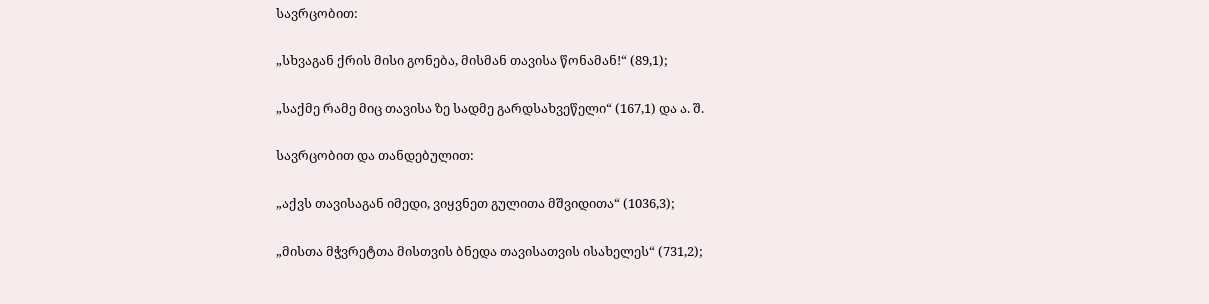სავრცობით:

„სხვაგან ქრის მისი გონება, მისმან თავისა წონამან!“ (89,1);

„საქმე რამე მიც თავისა ზე სადმე გარდსახვეწელი“ (167,1) და ა. შ.

სავრცობით და თანდებულით:

„აქვს თავისაგან იმედი, ვიყვნეთ გულითა მშვიდითა“ (1036,3);

„მისთა მჭვრეტთა მისთვის ბნედა თავისათვის ისახელეს“ (731,2);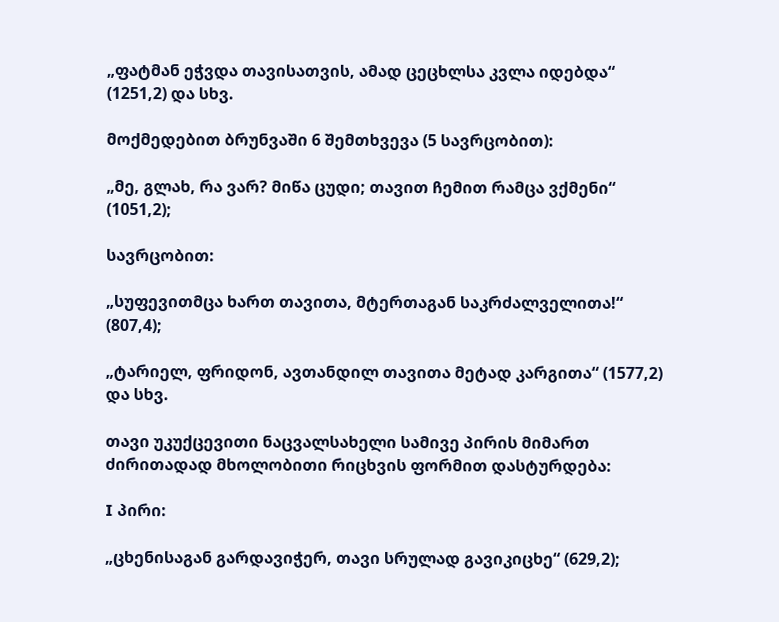„ფატმან ეჭვდა თავისათვის, ამად ცეცხლსა კვლა იდებდა“ (1251,2) და სხვ.

მოქმედებით ბრუნვაში 6 შემთხვევა (5 სავრცობით):

„მე, გლახ, რა ვარ? მიწა ცუდი; თავით ჩემით რამცა ვქმენი“ (1051,2);

სავრცობით:

„სუფევითმცა ხართ თავითა, მტერთაგან საკრძალველითა!“ (807,4);

„ტარიელ, ფრიდონ, ავთანდილ თავითა მეტად კარგითა“ (1577,2) და სხვ.

თავი უკუქცევითი ნაცვალსახელი სამივე პირის მიმართ ძირითადად მხოლობითი რიცხვის ფორმით დასტურდება:

I პირი:

„ცხენისაგან გარდავიჭერ, თავი სრულად გავიკიცხე“ (629,2);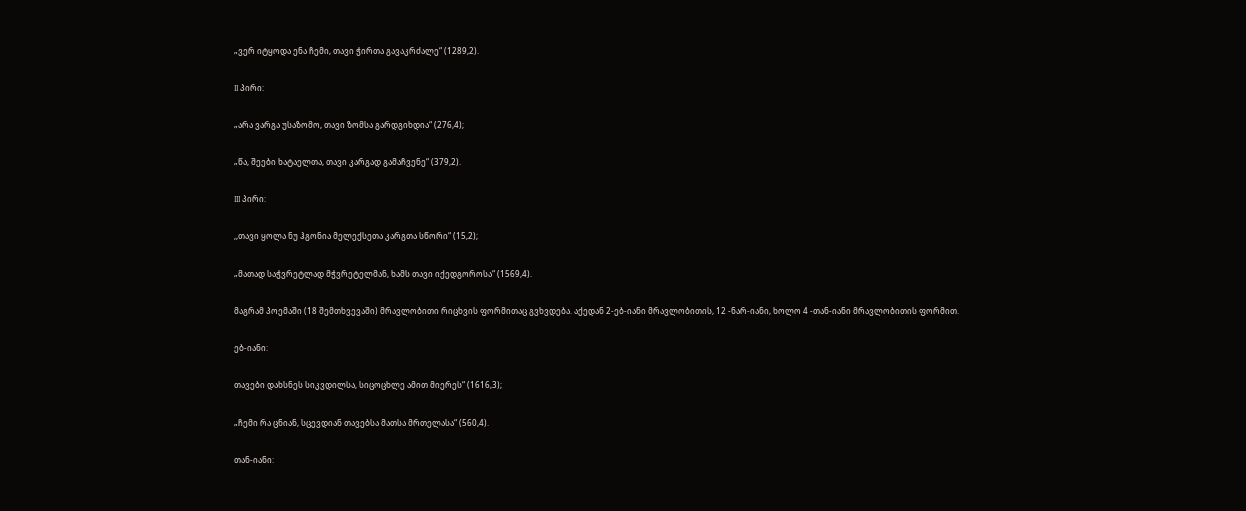„ვერ იტყოდა ენა ჩემი, თავი ჭირთა გავაკრძალე“ (1289,2).

II პირი:

„არა ვარგა უსაზომო, თავი ზომსა გარდგიხდია“ (276,4);

„წა, შეები ხატაელთა, თავი კარგად გამაჩვენე“ (379,2).

III პირი:

,,თავი ყოლა ნუ ჰგონია მელექსეთა კარგთა სწორი“ (15,2);

„მათად საჭვრეტლად მჭვრეტელმან, ხამს თავი იქედგოროსა“ (1569,4).

მაგრამ პოემაში (18 შემთხვევაში) მრავლობითი რიცხვის ფორმითაც გვხვდება. აქედან 2-ებ-იანი მრავლობითის, 12 -ნარ-იანი, ხოლო 4 -თან-იანი მრავლობითის ფორმით.

ებ-იანი:

თავები დახსნეს სიკვდილსა, სიცოცხლე ამით მიერეს“ (1616,3);

„ჩემი რა ცნიან, სცევდიან თავებსა მათსა მრთელასა“ (560,4).

თან-იანი: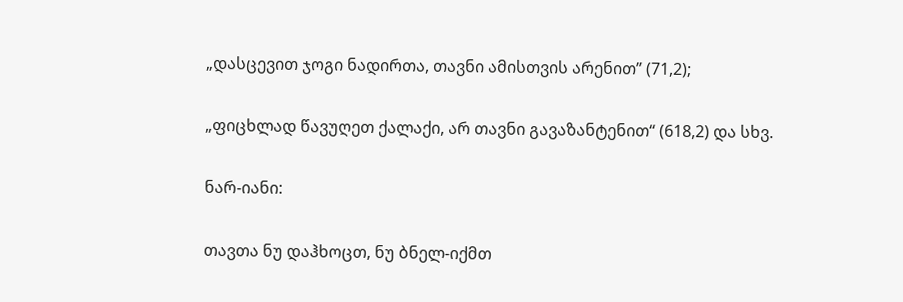„დასცევით ჯოგი ნადირთა, თავნი ამისთვის არენით” (71,2);

„ფიცხლად წავუღეთ ქალაქი, არ თავნი გავაზანტენით“ (618,2) და სხვ.

ნარ-იანი:

თავთა ნუ დაჰხოცთ, ნუ ბნელ-იქმთ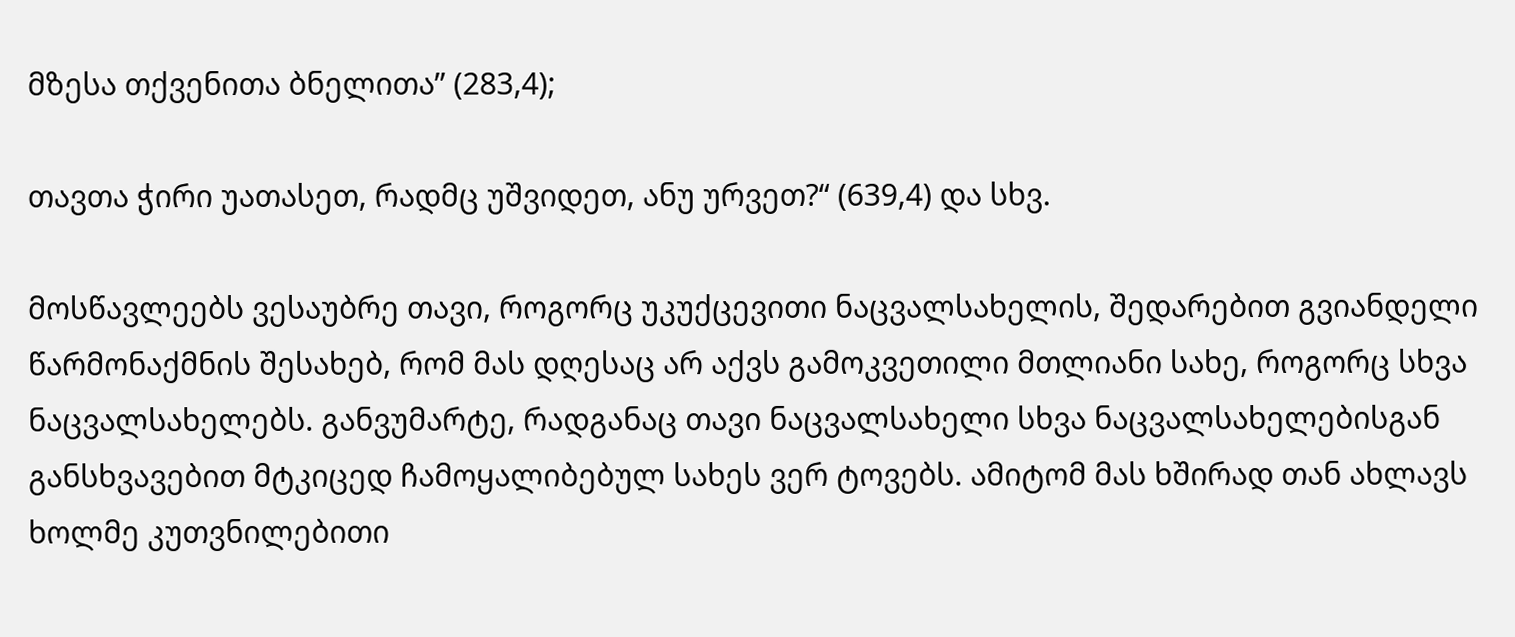მზესა თქვენითა ბნელითა” (283,4);

თავთა ჭირი უათასეთ, რადმც უშვიდეთ, ანუ ურვეთ?“ (639,4) და სხვ.

მოსწავლეებს ვესაუბრე თავი, როგორც უკუქცევითი ნაცვალსახელის, შედარებით გვიანდელი წარმონაქმნის შესახებ, რომ მას დღესაც არ აქვს გამოკვეთილი მთლიანი სახე, როგორც სხვა ნაცვალსახელებს. განვუმარტე, რადგანაც თავი ნაცვალსახელი სხვა ნაცვალსახელებისგან განსხვავებით მტკიცედ ჩამოყალიბებულ სახეს ვერ ტოვებს. ამიტომ მას ხშირად თან ახლავს ხოლმე კუთვნილებითი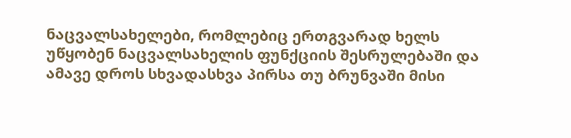ნაცვალსახელები, რომლებიც ერთგვარად ხელს უწყობენ ნაცვალსახელის ფუნქციის შესრულებაში და ამავე დროს სხვადასხვა პირსა თუ ბრუნვაში მისი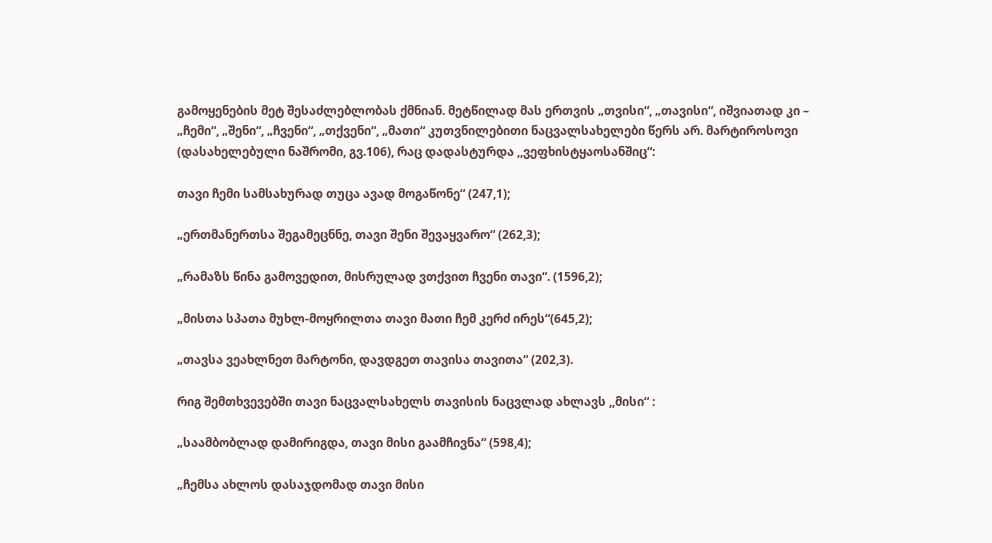გამოყენების მეტ შესაძლებლობას ქმნიან. მეტწილად მას ერთვის „თვისი“, „თავისი“, იშვიათად კი – „ჩემი“, „შენი“, „ჩვენი“, „თქვენი“, „მათი“ კუთვნილებითი ნაცვალსახელები წერს არ. მარტიროსოვი (დასახელებული ნაშრომი, გვ.106), რაც დადასტურდა ,,ვეფხისტყაოსანშიც“:

თავი ჩემი სამსახურად თუცა ავად მოგაწონე“ (247,1);

„ერთმანერთსა შეგამეცნნე, თავი შენი შევაყვარო“ (262,3);

„რამაზს წინა გამოვედით, მისრულად ვთქვით ჩვენი თავი“. (1596,2);

„მისთა სპათა მუხლ-მოყრილთა თავი მათი ჩემ კერძ ირეს“(645,2);

„თავსა ვეახლნეთ მარტონი, დავდგეთ თავისა თავითა“ (202,3).

რიგ შემთხვევებში თავი ნაცვალსახელს თავისის ნაცვლად ახლავს ,,მისი“ :

„საამბობლად დამირიგდა, თავი მისი გაამჩივნა“ (598,4);

„ჩემსა ახლოს დასაჯდომად თავი მისი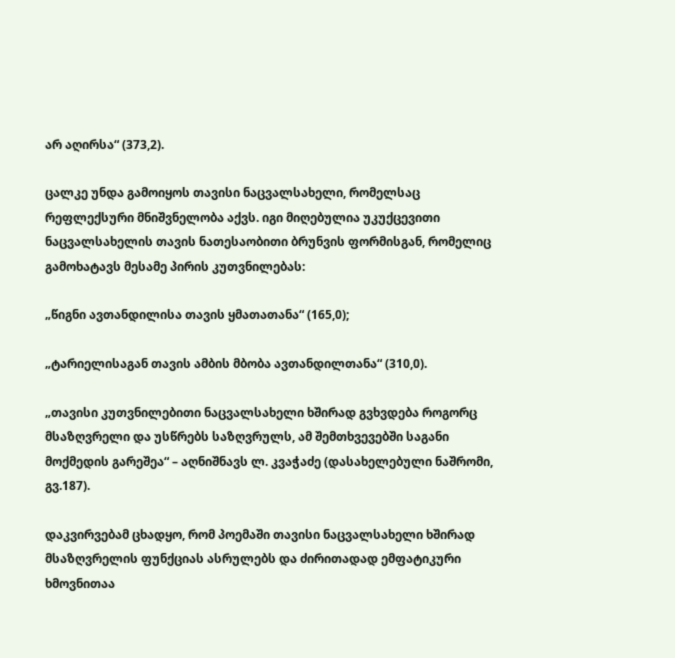არ აღირსა“ (373,2).

ცალკე უნდა გამოიყოს თავისი ნაცვალსახელი, რომელსაც რეფლექსური მნიშვნელობა აქვს. იგი მიღებულია უკუქცევითი ნაცვალსახელის თავის ნათესაობითი ბრუნვის ფორმისგან, რომელიც გამოხატავს მესამე პირის კუთვნილებას:

„წიგნი ავთანდილისა თავის ყმათათანა“ (165,0);

„ტარიელისაგან თავის ამბის მბობა ავთანდილთანა“ (310,0).

„თავისი კუთვნილებითი ნაცვალსახელი ხშირად გვხვდება როგორც მსაზღვრელი და უსწრებს საზღვრულს, ამ შემთხვევებში საგანი მოქმედის გარეშეა“ – აღნიშნავს ლ. კვაჭაძე (დასახელებული ნაშრომი, გვ.187).

დაკვირვებამ ცხადყო, რომ პოემაში თავისი ნაცვალსახელი ხშირად მსაზღვრელის ფუნქციას ასრულებს და ძირითადად ემფატიკური ხმოვნითაა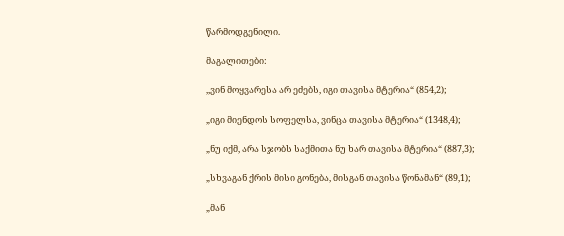წარმოდგენილი.

მაგალითები:

,,ვინ მოყვარესა არ ეძებს, იგი თავისა მტერია“ (854,2);

„იგი მიენდოს სოფელსა, ვინცა თავისა მტერია“ (1348,4);

„ნუ იქმ, არა სჯობს საქმითა ნუ ხარ თავისა მტერია“ (887,3);

„სხვაგან ქრის მისი გონება, მისგან თავისა წონამან“ (89,1);

„მან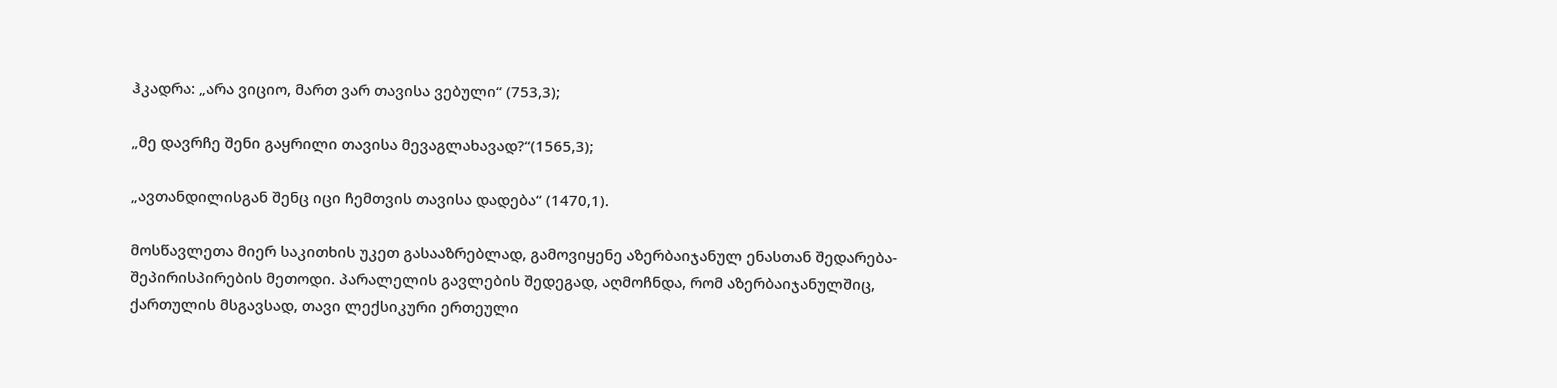ჰკადრა: „არა ვიციო, მართ ვარ თავისა ვებული“ (753,3);

„მე დავრჩე შენი გაყრილი თავისა მევაგლახავად?“(1565,3);

„ავთანდილისგან შენც იცი ჩემთვის თავისა დადება“ (1470,1).

მოსწავლეთა მიერ საკითხის უკეთ გასააზრებლად, გამოვიყენე აზერბაიჯანულ ენასთან შედარება-შეპირისპირების მეთოდი. პარალელის გავლების შედეგად, აღმოჩნდა, რომ აზერბაიჯანულშიც, ქართულის მსგავსად, თავი ლექსიკური ერთეული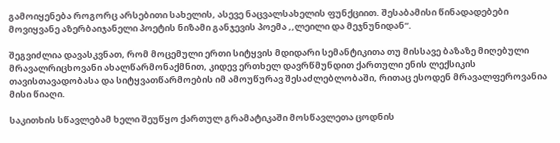გამოიყენება როგორც არსებითი სახელის, ასევე ნაცვალსახელის ფუნქციით. შესაბამისი წინადადებები მოვიყვანე აზერბაიჯანელი პოეტის ნიზამი განჯევის პოემა ,,ლეილი და მეჯნუნიდან“.

შეგვიძლია დავასკვნათ, რომ მოცემული ერთი სიტყვის მდიდარი სემანტიკითა თუ მისსავე ბაზაზე მიღებული მრავალრიცხოვანი ახალწარმონაქმნით, კიდევ ერთხელ დავრწმუნდით ქართული ენის ლექსიკის თავისთავადობასა და სიტყვათწარმოების იმ ამოუწურავ შესაძლებლობაში, რითაც ესოდენ მრავალფეროვანია მისი წიაღი.

საკითხის სწავლებამ ხელი შეუწყო ქართულ გრამატიკაში მოსწავლეთა ცოდნის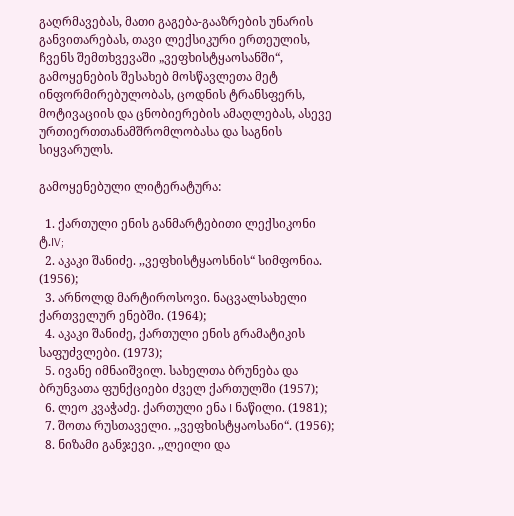გაღრმავებას, მათი გაგება-გააზრების უნარის განვითარებას, თავი ლექსიკური ერთეულის, ჩვენს შემთხვევაში „ვეფხისტყაოსანში“, გამოყენების შესახებ მოსწავლეთა მეტ ინფორმირებულობას, ცოდნის ტრანსფერს, მოტივაციის და ცნობიერების ამაღლებას, ასევე ურთიერთთანამშრომლობასა და საგნის სიყვარულს.

გამოყენებული ლიტერატურა:

  1. ქართული ენის განმარტებითი ლექსიკონი ტ.IV;
  2. აკაკი შანიძე. ,,ვეფხისტყაოსნის“ სიმფონია. (1956);
  3. არნოლდ მარტიროსოვი. ნაცვალსახელი ქართველურ ენებში. (1964);
  4. აკაკი შანიძე, ქართული ენის გრამატიკის საფუძვლები. (1973);
  5. ივანე იმნაიშვილ. სახელთა ბრუნება და ბრუნვათა ფუნქციები ძველ ქართულში (1957);
  6. ლეო კვაჭაძე. ქართული ენა I ნაწილი. (1981);
  7. შოთა რუსთაველი. ,,ვეფხისტყაოსანი“. (1956);
  8. ნიზამი განჯევი. ,,ლეილი და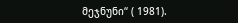მეჯნუნი“ ( 1981).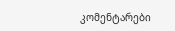კომენტარები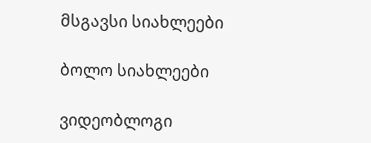მსგავსი სიახლეები

ბოლო სიახლეები

ვიდეობლოგი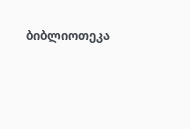ბიბლიოთეკა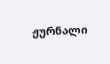ჟურნალი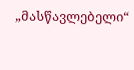„მასწავლებელი“